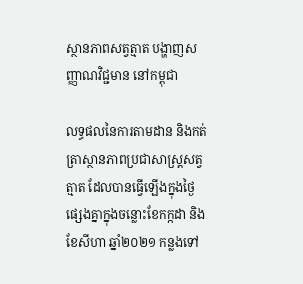ស្ថានភាពសត្វត្មាត បង្ហាញសញ្ញាណវិជ្ជមាន នៅកម្ពុជា

លទ្ធផលនៃការតាមដាន និងកត់ត្រាស្ថានភាពប្រជាសាស្ត្រសត្វត្មាត ដែលបានធ្វើឡើងក្នុងថ្ងៃផ្សេងគ្នាក្នុងចន្លោះខែកក្កដា និងខែសីហា ឆ្នាំ២០២១ កន្លងទៅ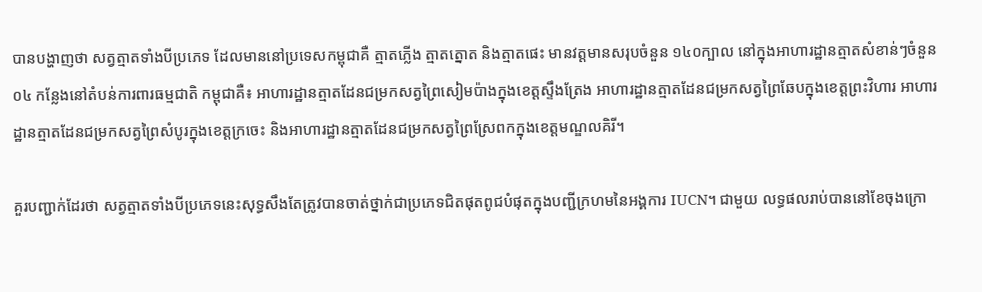បានបង្ហាញថា សត្វត្មាតទាំងបីប្រភេទ ដែលមាននៅប្រទេសកម្ពុជាគឺ ត្មាតភ្លើង ត្មាតត្នោត និងត្មាតផេះ មានវត្តមានសរុបចំនួន ១៤០ក្បាល នៅក្នុងអាហារដ្ឋានត្មាតសំខាន់ៗចំនួន ០៤ កន្លែងនៅតំបន់ការពារធម្មជាតិ កម្ពុជាគឺ៖ អាហារដ្ឋានត្មាតដែនជម្រកសត្វព្រៃសៀមប៉ាងក្នុងខេត្តស្ទឹងត្រែង អាហារដ្ឋានត្មាតដែនជម្រកសត្វព្រៃឆែបក្នុងខេត្តព្រះវិហារ អាហារដ្ឋានត្មាតដែនជម្រកសត្វព្រៃសំបូរក្នុងខេត្តក្រចេះ និងអាហារដ្ឋានត្មាតដែនជម្រកសត្វព្រៃស្រែពកក្នុងខេត្តមណ្ឌលគិរី។

គួរបញ្ជាក់ដែរថា សត្វត្មាតទាំងបីប្រភេទនេះសុទ្ធសឹងតែត្រូវបានចាត់ថ្នាក់ជាប្រភេទជិតផុតពូជបំផុតក្នុងបញ្ជីក្រហមនៃអង្គការ IUCN។ ជាមួយ លទ្ធផលរាប់បាននៅខែចុងក្រោ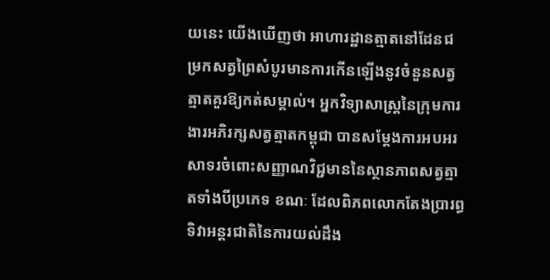យនេះ យើងឃើញថា អាហារដ្ឋានត្មាតនៅដែនជម្រកសត្វព្រៃសំបូរមានការកើនឡើងនូវចំនួនសត្វត្មាតគួរឱ្យកត់សម្គាល់។ អ្នកវិទ្យាសាស្ត្រនៃក្រុមការងារអភិរក្សសត្វត្មាតកម្ពុជា បានសម្តែងការអបអរសាទរចំពោះសញ្ញាណវិជ្ជមាននៃស្ថានភាពសត្វត្មាតទាំងបីប្រភេទ ខណៈ ដែលពិភពលោកតែងប្រារព្ធទិវាអន្តរជាតិនៃការយល់ដឹង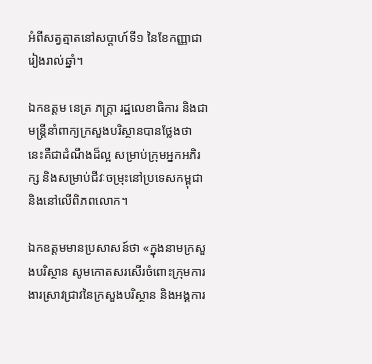អំពីសត្វត្មាតនៅសប្តាហ៍ទី១ នៃខែកញ្ញាជារៀងរាល់ឆ្នាំ។

ឯកឧត្តម នេត្រ ភក្ត្រា រដ្ឋលេខាធិការ និងជាមន្ត្រីនាំពាក្យក្រសួងបរិស្ថានបានថ្លែងថា នេះគឺជាដំណឹងដ៏ល្អ សម្រាប់ក្រុមអ្នកអភិរក្ស និងសម្រាប់ជីវៈចម្រុះនៅប្រទេសកម្ពុជា និងនៅលើពិភពលោក។

ឯកឧត្តមមានប្រសាសន៍ថា «ក្នុងនាមក្រសួងបរិស្ថាន សូមកោតសរសើរចំពោះក្រុមការងារស្រាវជ្រាវនៃក្រសួងបរិស្ថាន និងអង្គការ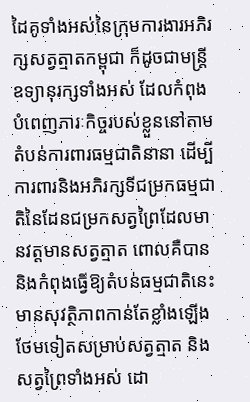ដៃគូទាំងអស់នៃក្រុមការងារអភិរក្សសត្វត្មាតកម្ពុជា ក៏ដូចជាមន្ត្រីឧទ្យានុរក្សទាំងអស់ ដែលកំពុងបំពេញភារៈកិច្ចរបស់ខ្លួននៅតាមតំបន់ការពារធម្មជាតិនានា ដើម្បីការពារនិងអភិរក្សទីជម្រកធម្មជាតិនៃដែនជម្រកសត្វព្រៃដែលមានវត្តមានសត្វត្មាត ពោលគឺបាននិងកំពុងធ្វើឱ្យតំបន់ធម្មជាតិនេះមានសុវត្ថិភាពកាន់តែខ្លាំងឡើងថែមទៀតសម្រាប់សត្វត្មាត និងសត្វព្រៃទាំងអស់ ដោ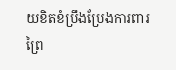យខិតខំប្រឹងប្រែងការពារព្រៃ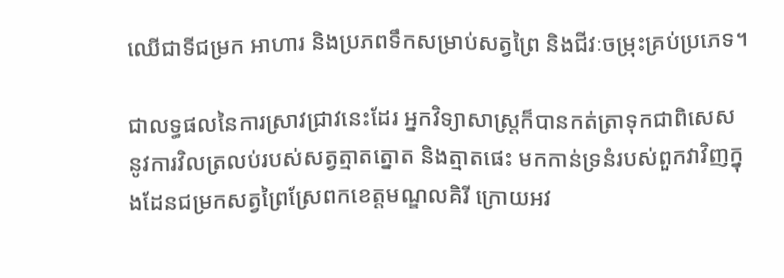ឈើជាទីជម្រក អាហារ និងប្រភពទឹកសម្រាប់សត្វព្រៃ និងជីវៈចម្រុះគ្រប់ប្រភេទ។

ជាលទ្ធផលនៃការស្រាវជ្រាវនេះដែរ អ្នកវិទ្យាសាស្ត្រក៏បានកត់ត្រាទុកជាពិសេស នូវការវិលត្រលប់របស់សត្វត្មាតត្នោត និងត្មាតផេះ មកកាន់ទ្រនំរបស់ពួកវាវិញក្នុងដែនជម្រកសត្វព្រៃស្រែពកខេត្តមណ្ឌលគិរី ក្រោយអវ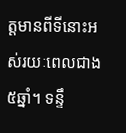ត្តមានពីទីនោះអស់រយៈពេលជាង ៥ឆ្នាំ។ ទន្ទឹ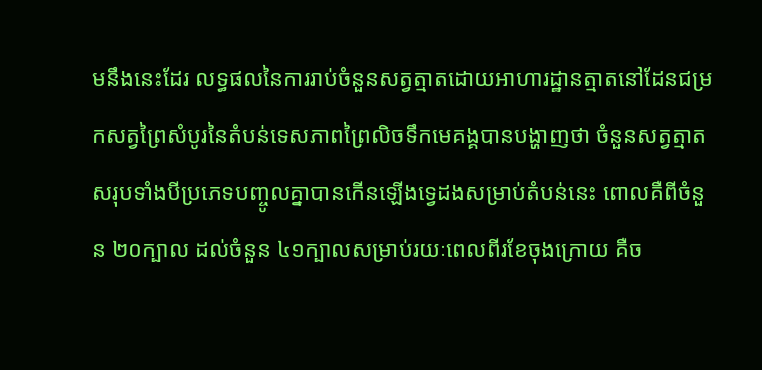មនឹងនេះដែរ លទ្ធផលនៃការរាប់ចំនួនសត្វត្មាតដោយអាហារដ្ឋានត្មាតនៅដែនជម្រកសត្វព្រៃសំបូរនៃតំបន់ទេសភាពព្រៃលិចទឹកមេគង្គបានបង្ហាញថា ចំនួនសត្វត្មាតសរុបទាំងបីប្រភេទបញ្ចូលគ្នាបានកើនឡើងទ្វេដងសម្រាប់តំបន់នេះ ពោលគឺពីចំនួន ២០ក្បាល ដល់ចំនួន ៤១ក្បាលសម្រាប់រយៈពេលពីរខែចុងក្រោយ គឺច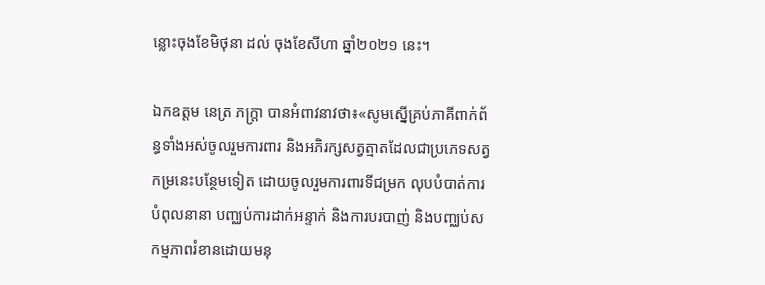ន្លោះចុងខែមិថុនា ដល់ ចុងខែសីហា ឆ្នាំ២០២១ នេះ។

ឯកឧត្តម នេត្រ ភក្ត្រា បានអំពាវនាវថា៖«សូមស្នើគ្រប់ភាគីពាក់ព័ន្ធទាំងអស់ចូលរួមការពារ និងអភិរក្សសត្វត្មាតដែលជាប្រភេទសត្វកម្រនេះបន្ថែមទៀត ដោយចូលរួមការពារទីជម្រក លុបបំបាត់ការបំពុលនានា បញ្ឈប់ការដាក់អន្ទាក់ និងការបរបាញ់ និងបញ្ឈប់សកម្មភាពរំខានដោយមនុ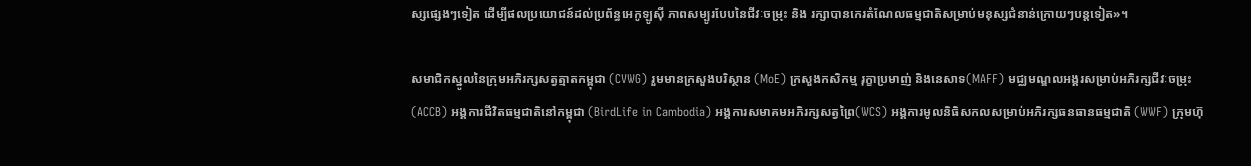ស្សផ្សេងៗទៀត ដើម្បីផលប្រយោជន៍ដល់ប្រព័ន្ធអេកូឡូស៊ី ភាពសម្បូរបែបនៃជីវៈចម្រុះ និង រក្សាបានកេរតំណែលធម្មជាតិសម្រាប់មនុស្សជំនាន់ក្រោយៗបន្តទៀត»។

សមាជិកស្នូលនៃក្រុមអភិរក្សសត្វត្មាតកម្ពុជា (CVWG) រួមមានក្រសួងបរិស្ថាន (MoE) ក្រសួងកសិកម្ម រុក្ខាប្រមាញ់ និងនេសាទ(MAFF) មជ្ឈមណ្ឌលអង្គរសម្រាប់អភិរក្សជីវៈចម្រុះ (ACCB) អង្គការជីវិតធម្មជាតិនៅកម្ពុជា (BirdLife in Cambodia) អង្គការសមាគមអភិរក្សសត្វព្រៃ(WCS) អង្គការមូលនិធិសកលសម្រាប់អភិរក្សធនធានធម្មជាតិ (WWF) ក្រុមហ៊ុ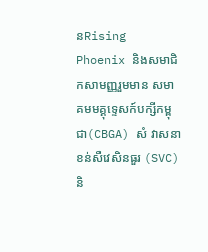នRising Phoenix និងសមាជិកសាមញ្ញរួមមាន សមាគមមគ្គុទ្ទេសក៍បក្សីកម្ពុជា(CBGA) សំ វាសនា ខន់សឺវេសិនធួរ (SVC) និ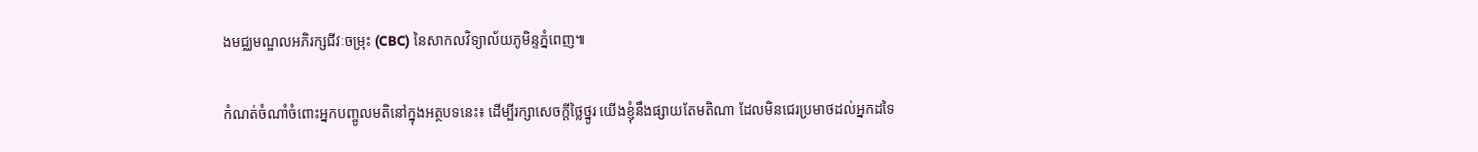ងមជ្ឈមណ្ឌលអភិរក្សជីវៈចម្រុះ (CBC) នៃសាកលវិទ្យាល័យភូមិន្ទភ្នំពេញ៕

កំណត់ចំណាំចំពោះអ្នកបញ្ចូលមតិនៅក្នុងអត្ថបទនេះ៖ ដើម្បីរក្សាសេចក្ដីថ្លៃថ្នូរ យើងខ្ញុំនឹងផ្សាយតែមតិណា ដែលមិនជេរប្រមាថដល់អ្នកដទៃ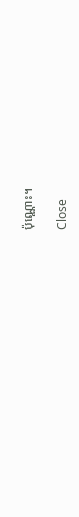ប៉ុណ្ណោះ។

Close